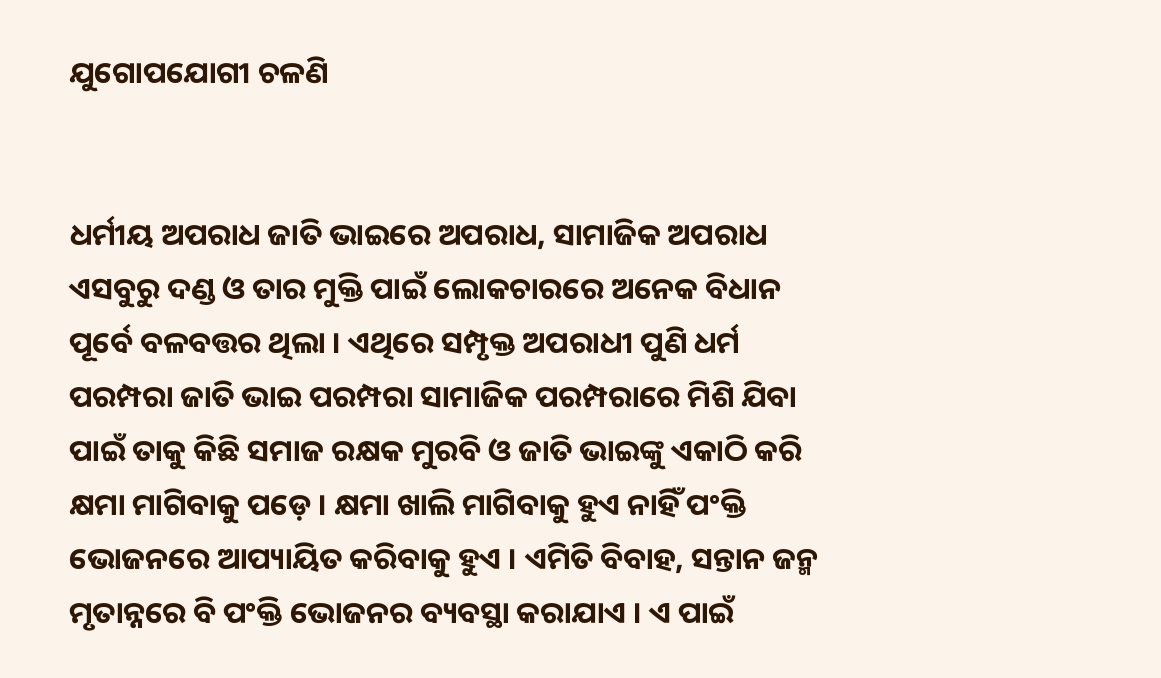ଯୁଗୋପଯୋଗୀ ଚଳଣି


ଧର୍ମୀୟ ଅପରାଧ ଜାତି ଭାଇରେ ଅପରାଧ, ସାମାଜିକ ଅପରାଧ ଏସବୁରୁ ଦଣ୍ଡ ଓ ତାର ମୁକ୍ତି ପାଇଁ ଲୋକଚାରରେ ଅନେକ ବିଧାନ ପୂର୍ବେ ବଳବତ୍ତର ଥିଲା । ଏଥିରେ ସମ୍ପୃକ୍ତ ଅପରାଧୀ ପୁଣି ଧର୍ମ ପରମ୍ପରା ଜାତି ଭାଇ ପରମ୍ପରା ସାମାଜିକ ପରମ୍ପରାରେ ମିଶି ଯିବା ପାଇଁ ତାକୁ କିଛି ସମାଜ ରକ୍ଷକ ମୁରବି ଓ ଜାତି ଭାଇଙ୍କୁ ଏକାଠି କରି କ୍ଷମା ମାଗିବାକୁ ପଡ଼େ । କ୍ଷମା ଖାଲି ମାଗିବାକୁ ହୁଏ ନାହିଁ ପଂକ୍ତି ଭୋଜନରେ ଆପ୍ୟାୟିତ କରିବାକୁ ହୁଏ । ଏମିତି ବିବାହ, ସନ୍ତାନ ଜନ୍ମ ମୃତାନ୍ନରେ ବି ପଂକ୍ତି ଭୋଜନର ବ୍ୟବସ୍ଥା କରାଯାଏ । ଏ ପାଇଁ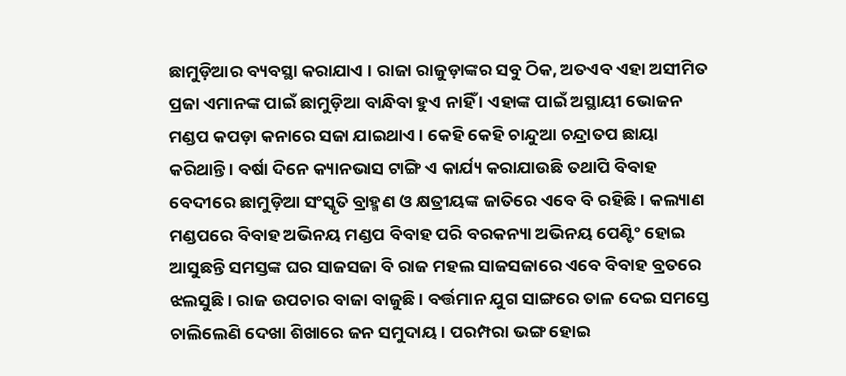ଛାମୁଡ଼ିଆର ବ୍ୟବସ୍ଥା କରାଯାଏ । ରାଜା ରାଜୁଡ଼ାଙ୍କର ସବୁ ଠିକ, ଅତଏବ ଏହା ଅସୀମିତ ପ୍ରଜା ଏମାନଙ୍କ ପାଇଁ ଛାମୁଡ଼ିଆ ବାନ୍ଧିବା ହୁଏ ନାହିଁ । ଏହାଙ୍କ ପାଇଁ ଅସ୍ଥାୟୀ ଭୋଜନ ମଣ୍ଡପ କପଡ଼ା କନାରେ ସଜା ଯାଇଥାଏ । କେହି କେହି ଚାନ୍ଦୁଆ ଚନ୍ଦ୍ରାତପ ଛାୟା କରିଥାନ୍ତି । ବର୍ଷା ଦିନେ କ୍ୟାନଭାସ ଟାଙ୍ଗି ଏ କାର୍ଯ୍ୟ କରାଯାଉଛି ତଥାପି ବିବାହ ବେଦୀରେ ଛାମୁଡ଼ିଆ ସଂସ୍କୃତି ବ୍ରାହ୍ମଣ ଓ କ୍ଷତ୍ରୀୟଙ୍କ ଜାତିରେ ଏବେ ବି ରହିଛି । କଲ୍ୟାଣ ମଣ୍ଡପରେ ବିବାହ ଅଭିନୟ ମଣ୍ଡପ ବିବାହ ପରି ବରକନ୍ୟା ଅଭିନୟ ପେଣ୍ଟିଂ ହୋଇ ଆସୁଛନ୍ତି ସମସ୍ତଙ୍କ ଘର ସାଜସଜା ବି ରାଜ ମହଲ ସାଜସଜାରେ ଏବେ ବିବାହ ବ୍ରତରେ ଝଲସୁଛି । ରାଜ ଉପଚାର ବାଜା ବାଜୁଛି । ବର୍ତ୍ତମାନ ଯୁଗ ସାଙ୍ଗରେ ତାଳ ଦେଇ ସମସ୍ତେ ଚାଲିଲେଣି ଦେଖା ଶିଖାରେ ଜନ ସମୁଦାୟ । ପରମ୍ପରା ଭଙ୍ଗ ହୋଇ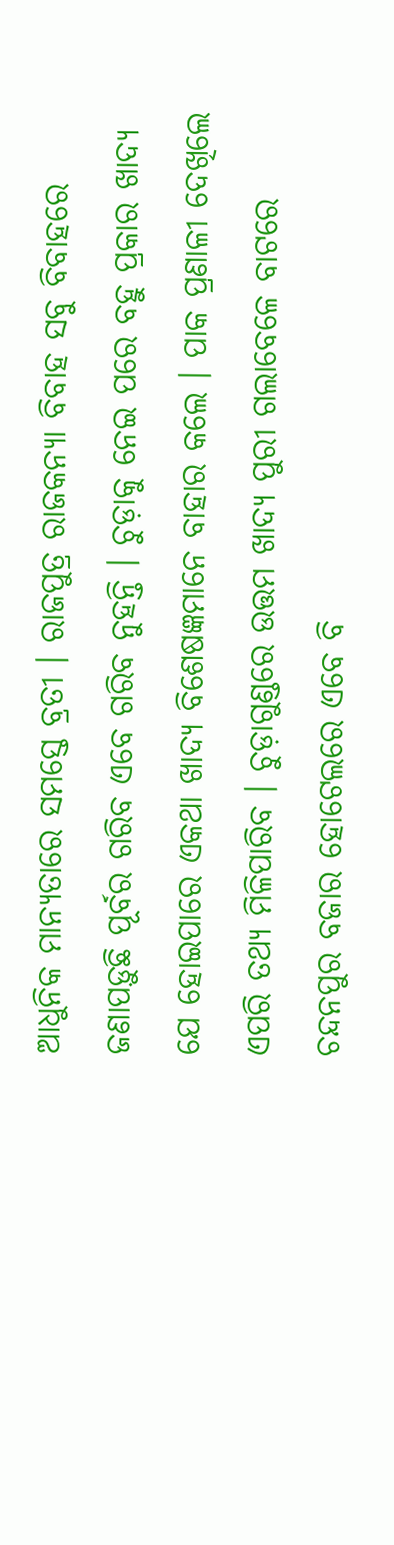ଆଧୁନିକ ମାନ୍ୟତାରେ ସମସ୍ତେ ବ୍ରତୀ । ରାଜପୁତ୍ର ରାଜକନ୍ୟା ବିବାହ ସବୁ ବିବାହରେ ଜଣାପଡ଼ୁଛି ପୂର୍ବର ଗରିବ ଏବେ ଗରିବ ନୁହନ୍ତି । ଚୁଡ଼ାକୁ ନେଇ ପରେ ବହୁ ପ୍ରକାର ଖାଦ୍ୟ ଯେ ହୋଇପାରେ ଏକଥା ଖାଦ୍ୟ ବିଶେଷଜ୍ଞମାନେ ବାହାର କଲେ । ପାକ ପ୍ରଣାଳୀ ଦେଖିଲେ ଏପରି ତଥ୍ୟ ମିଳିପାରିବ । ଚୁଡ଼ାଗୁଣ୍ଡରେ ଉତ୍ତମ ଖାଦ୍ୟ ପୁରୀ ଗଲାବେଳେ ବାଟରେ ଚନ୍ଦନପୁର ବଜାର ହୋଟେଲରେ ଏବେ ବି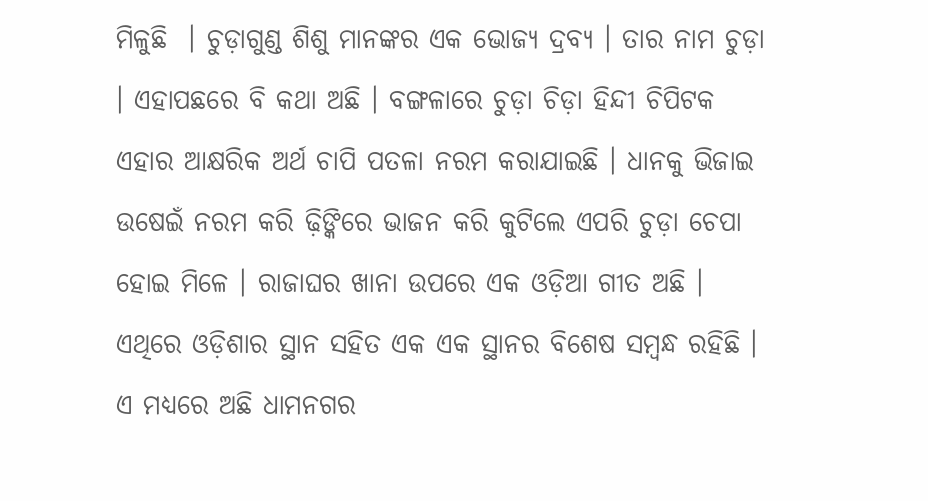ମିଳୁଛି  । ଚୁଡ଼ାଗୁଣ୍ଡ ଶିଶୁ ମାନଙ୍କର ଏକ ଭୋଜ୍ୟ ଦ୍ରବ୍ୟ । ତାର ନାମ ଚୁଡ଼ା । ଏହାପଛରେ ବି କଥା ଅଛି । ବଙ୍ଗଳାରେ ଚୁଡ଼ା ଚିଡ଼ା ହିନ୍ଦୀ ଚିପିଟକ ଏହାର ଆକ୍ଷରିକ ଅର୍ଥ ଚାପି ପତଳା ନରମ କରାଯାଇଛି । ଧାନକୁ ଭିଜାଇ ଉଷେଇଁ ନରମ କରି ଢ଼ିଙ୍କିରେ ଭାଜନ କରି କୁଟିଲେ ଏପରି ଚୁଡ଼ା ଚେପା ହୋଇ ମିଳେ । ରାଜାଘର ଖାନା ଉପରେ ଏକ ଓଡ଼ିଆ ଗୀତ ଅଛି । ଏଥିରେ ଓଡ଼ିଶାର ସ୍ଥାନ ସହିତ ଏକ ଏକ ସ୍ଥାନର ବିଶେଷ ସମ୍ବନ୍ଧ ରହିଛି । ଏ ମଧ୍ୟରେ ଅଛି ଧାମନଗର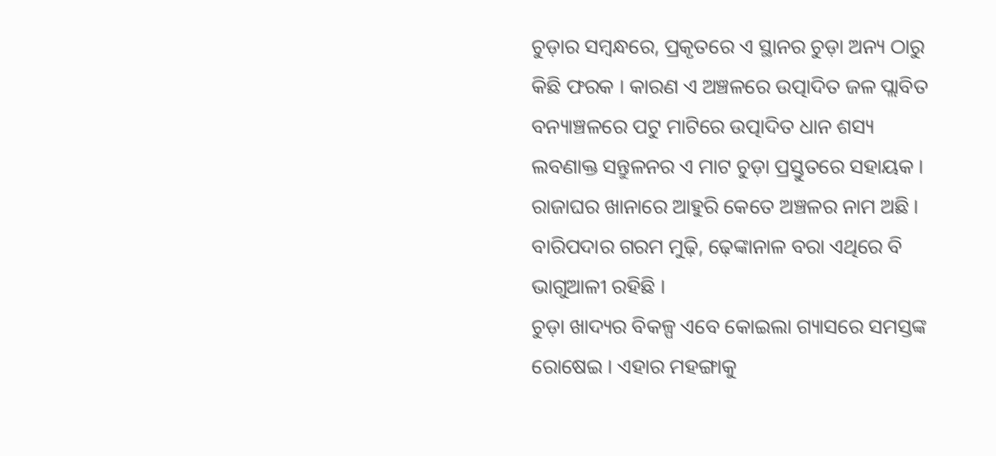ଚୁଡ଼ାର ସମ୍ବନ୍ଧରେ, ପ୍ରକୃତରେ ଏ ସ୍ଥାନର ଚୁଡ଼ା ଅନ୍ୟ ଠାରୁ କିଛି ଫରକ । କାରଣ ଏ ଅଞ୍ଚଳରେ ଉତ୍ପାଦିତ ଜଳ ପ୍ଲାବିତ ବନ୍ୟାଞ୍ଚଳରେ ପଟୁ ମାଟିରେ ଉତ୍ପାଦିତ ଧାନ ଶସ୍ୟ ଲବଣାକ୍ତ ସନ୍ତୁଳନର ଏ ମାଟ ଚୁଡ଼ା ପ୍ରସ୍ତୁତରେ ସହାୟକ । ରାଜାଘର ଖାନାରେ ଆହୁରି କେତେ ଅଞ୍ଚଳର ନାମ ଅଛି । ବାରିପଦାର ଗରମ ମୁଢ଼ି, ଢ଼େଙ୍କାନାଳ ବରା ଏଥିରେ ବି ଭାଗୁଆଳୀ ରହିଛି ।
ଚୁଡ଼ା ଖାଦ୍ୟର ବିକଳ୍ପ ଏବେ କୋଇଲା ଗ୍ୟାସରେ ସମସ୍ତଙ୍କ ରୋଷେଇ । ଏହାର ମହଙ୍ଗାକୁ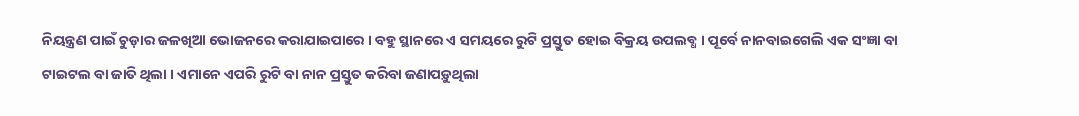ନିୟନ୍ତ୍ରଣ ପାଇଁ ଚୁଡ଼ାର ଜଳଖିଆ ଭୋଜନରେ କରାଯାଇପାରେ । ବହୁ ସ୍ଥାନରେ ଏ ସମୟରେ ରୁଟି ପ୍ରସ୍ତୁତ ହୋଇ ବିକ୍ରୟ ଉପଲବ୍ଧ । ପୂର୍ବେ ନାନବାଇଗେଲି ଏକ ସଂଜ୍ଞା ବା ଟାଇଟଲ ବା ଜାତି ଥିଲା । ଏମାନେ ଏପରି ରୁଟି ବା ନାନ ପ୍ରସ୍ତୁତ କରିବା ଜଣାପଡ଼ୁଥିଲା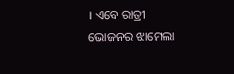। ଏବେ ରାତ୍ରୀ ଭୋଜନର ଝାମେଲା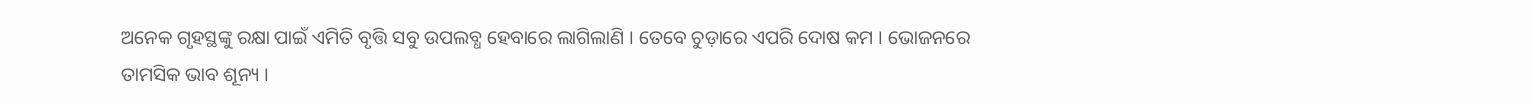ଅନେକ ଗୃହସ୍ଥଙ୍କୁ ରକ୍ଷା ପାଇଁ ଏମିତି ବୃତ୍ତି ସବୁ ଉପଲବ୍ଧ ହେବାରେ ଲାଗିଲାଣି । ତେବେ ଚୁଡ଼ାରେ ଏପରି ଦୋଷ କମ । ଭୋଜନରେ ତାମସିକ ଭାବ ଶୂନ୍ୟ ।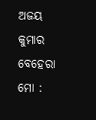ଅଜୟ କୁମାର ବେହେରା
ମୋ :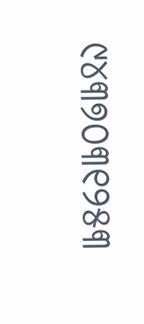୯୪୩୭୦୩୧୨୫୩